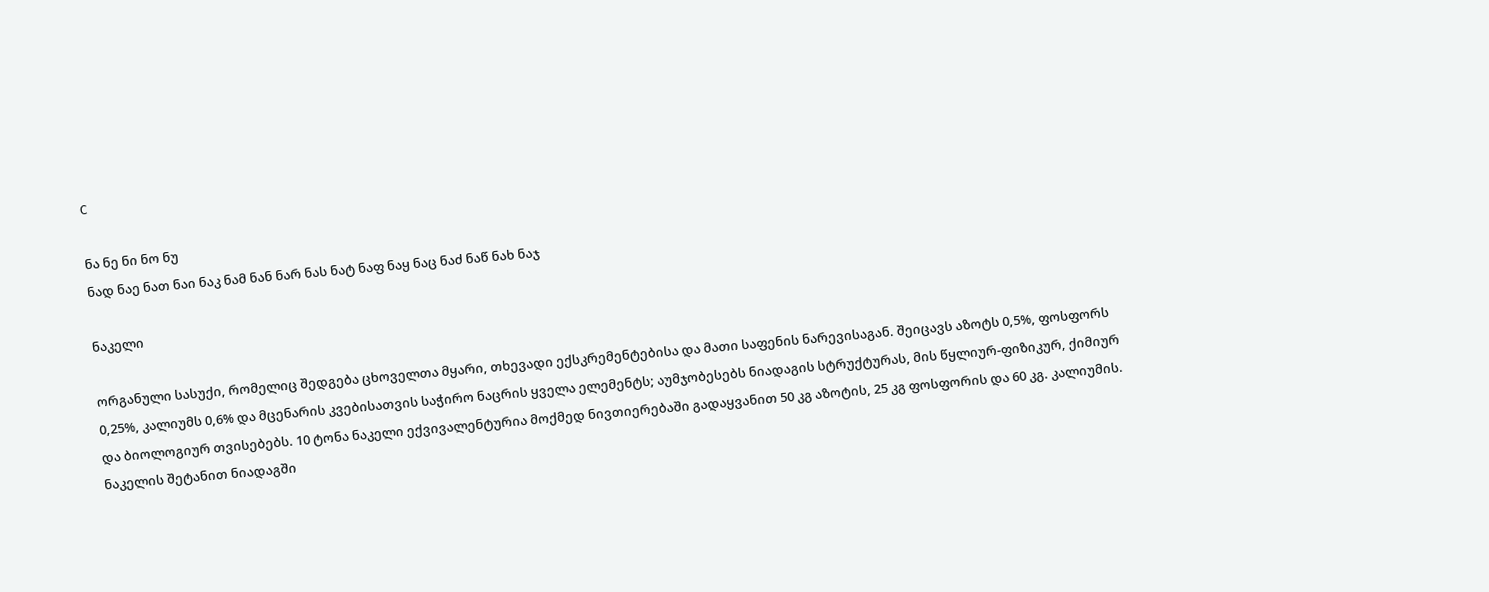C

ნა ნე ნი ნო ნუ
ნად ნაე ნათ ნაი ნაკ ნამ ნან ნარ ნას ნატ ნაფ ნაყ ნაც ნაძ ნაწ ნახ ნაჯ

ნაკელი

ორგანული სასუქი, რომელიც შედგება ცხოველთა მყარი, თხევადი ექსკრემენტებისა და მათი საფენის ნარევისაგან. შეიცავს აზოტს 0,5%, ფოსფორს 0,25%, კალიუმს 0,6% და მცენარის კვებისათვის საჭირო ნაცრის ყველა ელემენტს; აუმჯობესებს ნიადაგის სტრუქტურას, მის წყლიურ-ფიზიკურ, ქიმიურ და ბიოლოგიურ თვისებებს. 10 ტონა ნაკელი ექვივალენტურია მოქმედ ნივთიერებაში გადაყვანით 50 კგ აზოტის, 25 კგ ფოსფორის და 60 კგ. კალიუმის. ნაკელის შეტანით ნიადაგში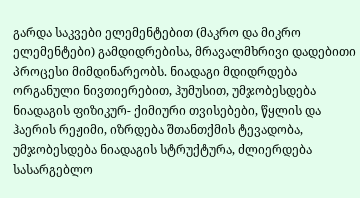გარდა საკვები ელემენტებით (მაკრო და მიკრო ელემენტები) გამდიდრებისა, მრავალმხრივი დადებითი პროცესი მიმდინარეობს. ნიადაგი მდიდრდება ორგანული ნივთიერებით, ჰუმუსით, უმჯობესდება ნიადაგის ფიზიკურ- ქიმიური თვისებები, წყლის და ჰაერის რეჟიმი, იზრდება შთანთქმის ტევადობა, უმჯობესდება ნიადაგის სტრუქტურა, ძლიერდება სასარგებლო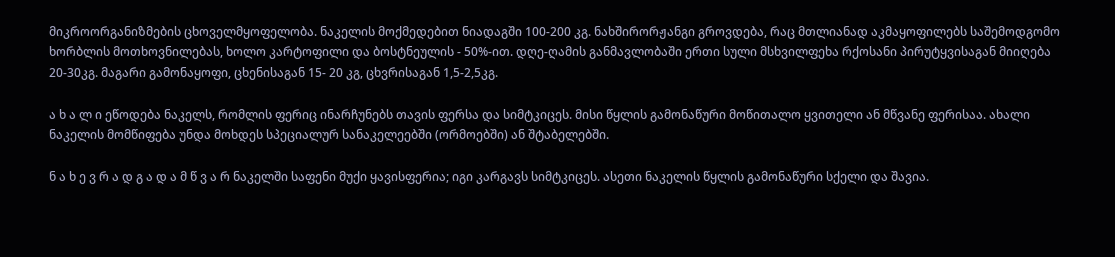მიკროორგანიზმების ცხოველმყოფელობა. ნაკელის მოქმედებით ნიადაგში 100-200 კგ. ნახშირორჟანგი გროვდება, რაც მთლიანად აკმაყოფილებს საშემოდგომო ხორბლის მოთხოვნილებას, ხოლო კარტოფილი და ბოსტნეულის - 50%-ით. დღე-ღამის განმავლობაში ერთი სული მსხვილფეხა რქოსანი პირუტყვისაგან მიიღება 20-30კგ. მაგარი გამონაყოფი, ცხენისაგან 15- 20 კგ, ცხვრისაგან 1,5-2,5კგ.

ა ხ ა ლ ი ეწოდება ნაკელს, რომლის ფერიც ინარჩუნებს თავის ფერსა და სიმტკიცეს. მისი წყლის გამონაწური მოწითალო ყვითელი ან მწვანე ფერისაა. ახალი ნაკელის მომწიფება უნდა მოხდეს სპეციალურ სანაკელეებში (ორმოებში) ან შტაბელებში.

ნ ა ხ ე ვ რ ა დ გ ა დ ა მ წ ვ ა რ ნაკელში საფენი მუქი ყავისფერია; იგი კარგავს სიმტკიცეს. ასეთი ნაკელის წყლის გამონაწური სქელი და შავია.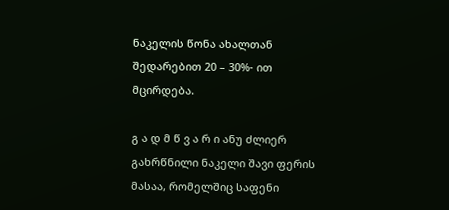ნაკელის წონა ახალთან შედარებით 20 – 30%- ით მცირდება.

გ ა დ მ წ ვ ა რ ი ანუ ძლიერ გახრწნილი ნაკელი შავი ფერის მასაა, რომელშიც საფენი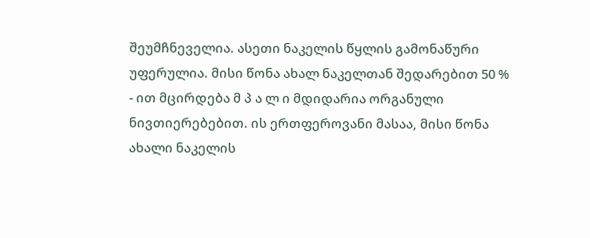შეუმჩნეველია. ასეთი ნაკელის წყლის გამონაწური უფერულია. მისი წონა ახალ ნაკელთან შედარებით 50 % - ით მცირდება მ პ ა ლ ი მდიდარია ორგანული ნივთიერებებით. ის ერთფეროვანი მასაა, მისი წონა ახალი ნაკელის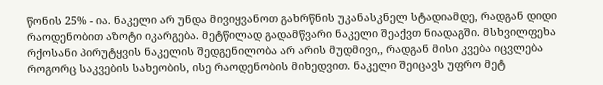წონის 25% - ია. ნაკელი არ უნდა მივიყვანოთ გახრწნის უკანასკნელ სტადიამდე, რადგან დიდი რაოდენობით აზოტი იკარგება. მეტწილად გადამწვარი ნაკელი შეაქვთ ნიადაგში. მსხვილფეხა რქოსანი პირუტყვის ნაკელის შედგენილობა არ არის მუდმივი,, რადგან მისი კვება იცვლება როგორც საკვების სახეობის, ისე რაოდენობის მიხედვით. ნაკელი შეიცავს უფრო მეტ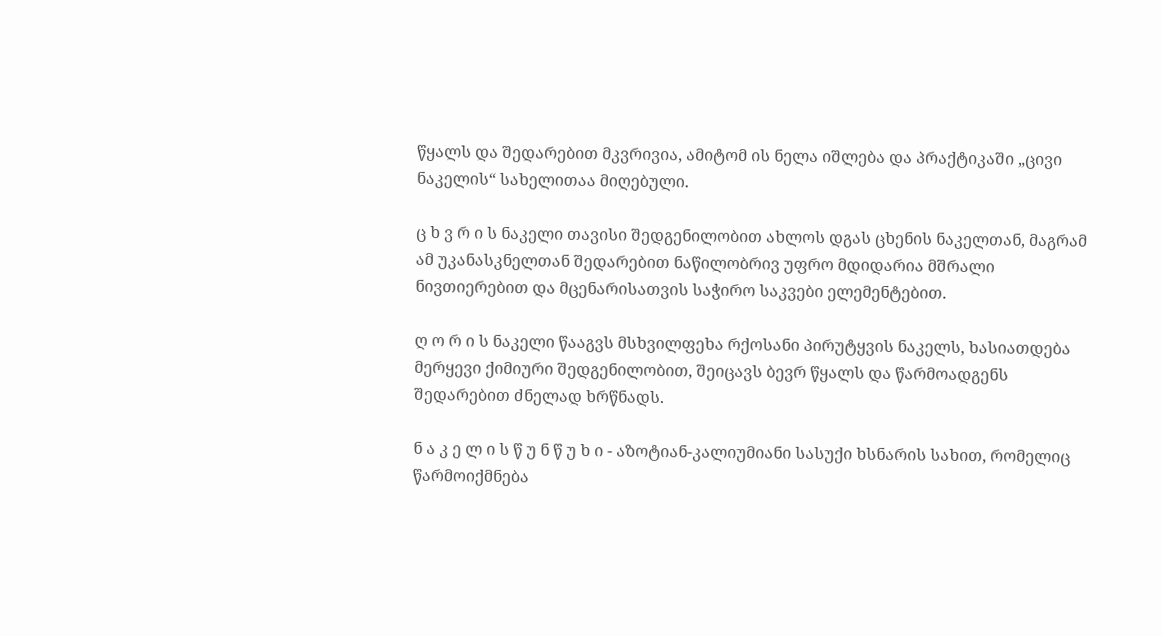წყალს და შედარებით მკვრივია, ამიტომ ის ნელა იშლება და პრაქტიკაში „ცივი ნაკელის“ სახელითაა მიღებული.

ც ხ ვ რ ი ს ნაკელი თავისი შედგენილობით ახლოს დგას ცხენის ნაკელთან, მაგრამ ამ უკანასკნელთან შედარებით ნაწილობრივ უფრო მდიდარია მშრალი ნივთიერებით და მცენარისათვის საჭირო საკვები ელემენტებით.

ღ ო რ ი ს ნაკელი წააგვს მსხვილფეხა რქოსანი პირუტყვის ნაკელს, ხასიათდება მერყევი ქიმიური შედგენილობით, შეიცავს ბევრ წყალს და წარმოადგენს შედარებით ძნელად ხრწნადს.

ნ ა კ ე ლ ი ს წ უ ნ წ უ ხ ი - აზოტიან-კალიუმიანი სასუქი ხსნარის სახით, რომელიც წარმოიქმნება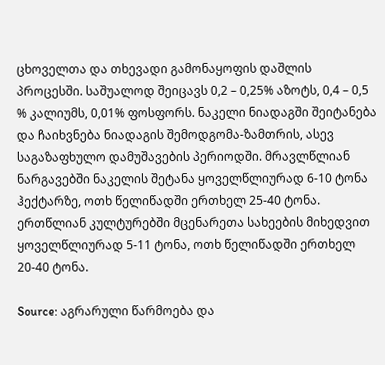ცხოველთა და თხევადი გამონაყოფის დაშლის პროცესში. საშუალოდ შეიცავს 0,2 – 0,25% აზოტს, 0,4 – 0,5 % კალიუმს, 0,01% ფოსფორს. ნაკელი ნიადაგში შეიტანება და ჩაიხვნება ნიადაგის შემოდგომა-ზამთრის, ასევ საგაზაფხულო დამუშავების პერიოდში. მრავლწლიან ნარგავებში ნაკელის შეტანა ყოველწლიურად 6-10 ტონა ჰექტარზე, ოთხ წელიწადში ერთხელ 25-40 ტონა. ერთწლიან კულტურებში მცენარეთა სახეების მიხედვით ყოველწლიურად 5-11 ტონა, ოთხ წელიწადში ერთხელ 20-40 ტონა.

Source: აგრარული წარმოება და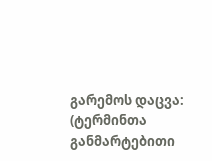გარემოს დაცვა: (ტერმინთა განმარტებითი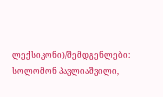ლექსიკონი)/შემდგენლები: სოლომონ პავლიაშვილი,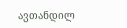ავთანდილ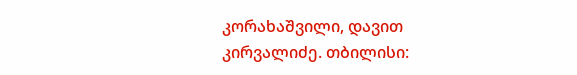კორახაშვილი, დავით კირვალიძე. თბილისი: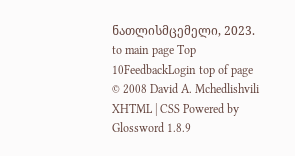ნათლისმცემელი, 2023.
to main page Top 10FeedbackLogin top of page
© 2008 David A. Mchedlishvili XHTML | CSS Powered by Glossword 1.8.9